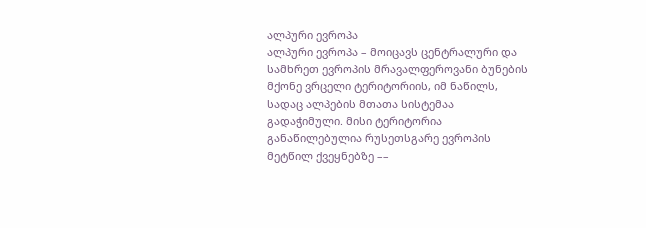ალპური ევროპა
ალპური ევროპა – მოიცავს ცენტრალური და სამხრეთ ევროპის მრავალფეროვანი ბუნების მქონე ვრცელი ტერიტორიის, იმ ნაწილს, სადაც ალპების მთათა სისტემაა გადაჭიმული. მისი ტერიტორია განაწილებულია რუსეთსგარე ევროპის მეტწილ ქვეყნებზე ––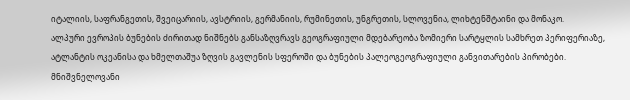იტალიის, საფრანგეთის, შვეიცარიის, ავსტრიის, გერმანიის, რუმინეთის, უნგრეთის, სლოვენია, ლიხტენშტაინი და მონაკო.
ალპური ევროპის ბუნების ძირითად ნიშნებს განსაზღვრავს გეოგრაფიული მდებარეობა ზომიერი სარტყლის სამხრეთ პერიფერიაზე, ატლანტის ოკეანისა და ხმელთაშუა ზღვის გავლენის სფეროში და ბუნების პალეოგეოგრაფიული განვითარების პირობები. მნიშვნელოვანი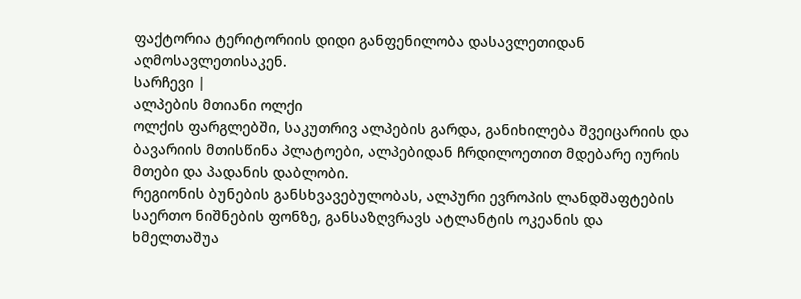ფაქტორია ტერიტორიის დიდი განფენილობა დასავლეთიდან აღმოსავლეთისაკენ.
სარჩევი |
ალპების მთიანი ოლქი
ოლქის ფარგლებში, საკუთრივ ალპების გარდა, განიხილება შვეიცარიის და ბავარიის მთისწინა პლატოები, ალპებიდან ჩრდილოეთით მდებარე იურის მთები და პადანის დაბლობი.
რეგიონის ბუნების განსხვავებულობას, ალპური ევროპის ლანდშაფტების საერთო ნიშნების ფონზე, განსაზღვრავს ატლანტის ოკეანის და ხმელთაშუა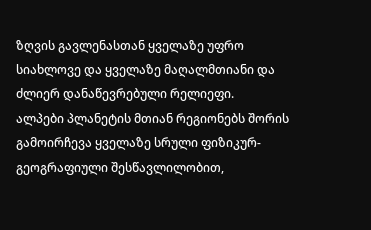ზღვის გავლენასთან ყველაზე უფრო სიახლოვე და ყველაზე მაღალმთიანი და ძლიერ დანაწევრებული რელიეფი.
ალპები პლანეტის მთიან რეგიონებს შორის გამოირჩევა ყველაზე სრული ფიზიკურ-გეოგრაფიული შესწავლილობით,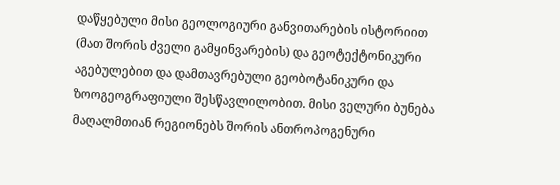დაწყებული მისი გეოლოგიური განვითარების ისტორიით (მათ შორის ძველი გამყინვარების) და გეოტექტონიკური აგებულებით და დამთავრებული გეობოტანიკური და ზოოგეოგრაფიული შესწავლილობით. მისი ველური ბუნება მაღალმთიან რეგიონებს შორის ანთროპოგენური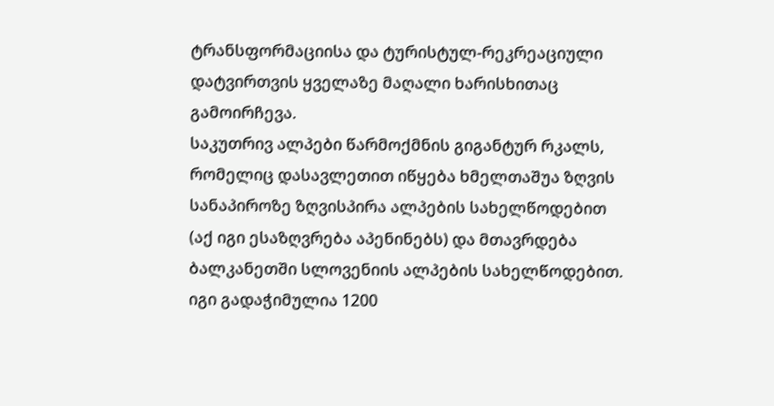ტრანსფორმაციისა და ტურისტულ-რეკრეაციული დატვირთვის ყველაზე მაღალი ხარისხითაც გამოირჩევა.
საკუთრივ ალპები წარმოქმნის გიგანტურ რკალს, რომელიც დასავლეთით იწყება ხმელთაშუა ზღვის სანაპიროზე ზღვისპირა ალპების სახელწოდებით (აქ იგი ესაზღვრება აპენინებს) და მთავრდება ბალკანეთში სლოვენიის ალპების სახელწოდებით. იგი გადაჭიმულია 1200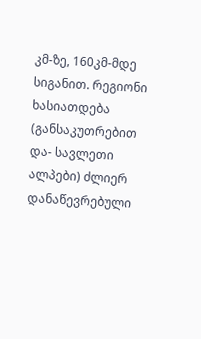კმ-ზე, 160კმ-მდე სიგანით. რეგიონი ხასიათდება (განსაკუთრებით და- სავლეთი ალპები) ძლიერ დანაწევრებული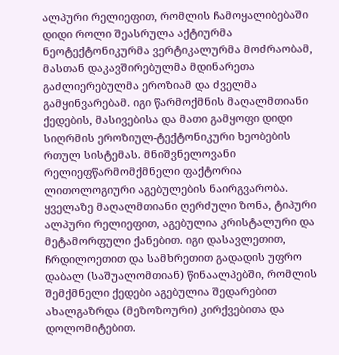ალპური რელიეფით, რომლის ჩამოყალიბებაში დიდი როლი შეასრულა აქტიურმა ნეოტექტონიკურმა ვერტიკალურმა მოძრაობამ, მასთან დაკავშირებულმა მდინარეთა გაძლიერებულმა ეროზიამ და ძველმა გამყინვარებამ. იგი წარმოქმნის მაღალმთიანი ქედების, მასივებისა და მათი გამყოფი დიდი სიღრმის ეროზიულ-ტექტონიკური ხეობების რთულ სისტემას. მნიშვნელოვანი რელიეფწარმომქმნელი ფაქტორია ლითოლოგიური აგებულების ნაირგვარობა. ყველაზე მაღალმთიანი ღერძული ზონა, ტიპური ალპური რელიეფით, აგებულია კრისტალური და მეტამორფული ქანებით. იგი დასავლეთით, ჩრდილოეთით და სამხრეთით გადადის უფრო დაბალ (საშუალომთიან) წინაალპებში, რომლის შემქმნელი ქედები აგებულია შედარებით ახალგაზრდა (მეზოზოური) კირქვებითა და დოლომიტებით.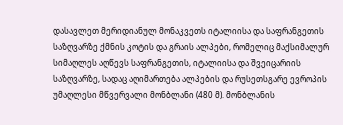დასავლეთ მერიდიანულ მონაკვეთს იტალიისა და საფრანგეთის საზღვარზე ქმნის კოტის და გრაის ალპები, რომელიც მაქსიმალურ სიმაღლეს აღწევს საფრანგეთის, იტალიისა და შვეიცარიის საზღვარზე, სადაც აღიმართება ალპების და რუსეთსგარე ევროპის უმაღლესი მწვერვალი მონბლანი (480 მ). მონბლანის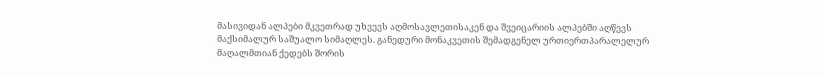მასივიდან ალპები მკვეთრად უხვევს აღმოსავლეთისაკენ და შვეიცარიის ალპებში აღწევს მაქსიმალურ საშუალო სიმაღლეს. განედური მონაკვეთის შემადგენელ ურთიერთპარალელურ მაღალმთიან ქედებს შორის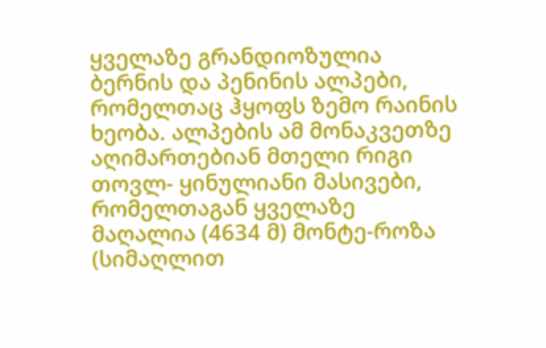ყველაზე გრანდიოზულია ბერნის და პენინის ალპები, რომელთაც ჰყოფს ზემო რაინის ხეობა. ალპების ამ მონაკვეთზე აღიმართებიან მთელი რიგი თოვლ- ყინულიანი მასივები, რომელთაგან ყველაზე მაღალია (4634 მ) მონტე-როზა (სიმაღლით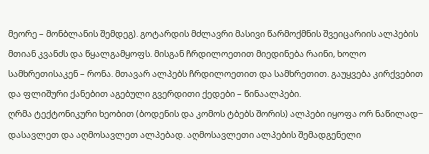მეორე – მონბლანის შემდეგ). გოტარდის მძლავრი მასივი წარმოქმნის შვეიცარიის ალპების მთიან კვანძს და წყალგამყოფს. მისგან ჩრდილოეთით მიედინება რაინი, ხოლო სამხრეთისაკენ – რონა. მთავარ ალპებს ჩრდილოეთით და სამხრეთით. გაუყვება კირქვებით და ფლიშური ქანებით აგებული გვერდითი ქედები – წინაალპები.
ღრმა ტექტონიკური ხეობით (ბოდენის და კომოს ტბებს შორის) ალპები იყოფა ორ ნაწილად− დასავლეთ და აღმოსავლეთ ალპებად. აღმოსავლეთი ალპების შემადგენელი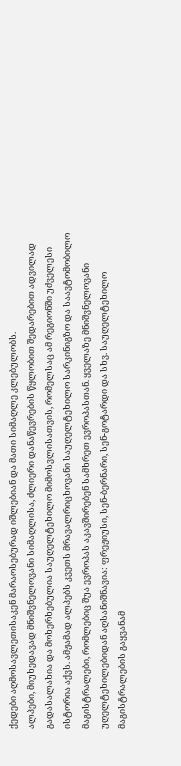ქედები აღმოსავლეთისაკენ მარაოსებურად იშლებიან და მათი სიმაღლე კლებულობს.
ალპები, მიუხედავად მნიშვნელოვანი სიმაღლისა, ძლიერი დანაწევრების წყლობით შედარებით ადვილად გადასალახია და მოხერხებულია საუღელტეხილო მიმოსვლისათვის, რომელსაც ამ რეგიონში უძველესი ისტორია აქვს. ამჟამად ალპებს კვეთს მრავალრიცხოვანი საუღელტეხილო სარკინიგზო და საავტომობილო მაგისტრალები, რომლებიც შუა ევროპას აკავშირებენ სამხრეთ ევროპასთან. ყველაზე მნიშვნელოვანი უღელტეხილებიდან აღსანიშნავია: ფრეჟიუსი, სენ-ბერნარი, სენ-გოტარდი და სხვ. საუღელტეხილო მაგისტრალების გაყვანამ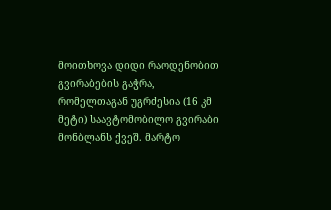მოითხოვა დიდი რაოდენობით გვირაბების გაჭრა, რომელთაგან უგრძესია (16 კმ მეტი) საავტომობილო გვირაბი მონბლანს ქვეშ. მარტო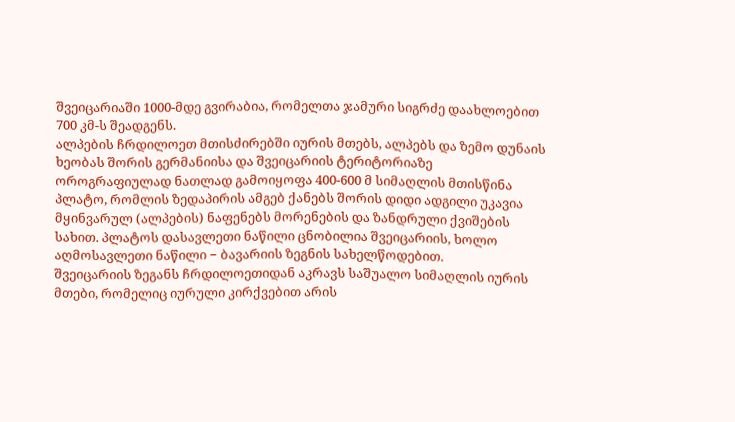შვეიცარიაში 1000-მდე გვირაბია, რომელთა ჯამური სიგრძე დაახლოებით 700 კმ-ს შეადგენს.
ალპების ჩრდილოეთ მთისძირებში იურის მთებს, ალპებს და ზემო დუნაის ხეობას შორის გერმანიისა და შვეიცარიის ტერიტორიაზე ოროგრაფიულად ნათლად გამოიყოფა 400-600 მ სიმაღლის მთისწინა პლატო, რომლის ზედაპირის ამგებ ქანებს შორის დიდი ადგილი უკავია მყინვარულ (ალპების) ნაფენებს მორენების და ზანდრული ქვიშების სახით. პლატოს დასავლეთი ნაწილი ცნობილია შვეიცარიის, ხოლო აღმოსავლეთი ნაწილი − ბავარიის ზეგნის სახელწოდებით.
შვეიცარიის ზეგანს ჩრდილოეთიდან აკრავს საშუალო სიმაღლის იურის მთები, რომელიც იურული კირქვებით არის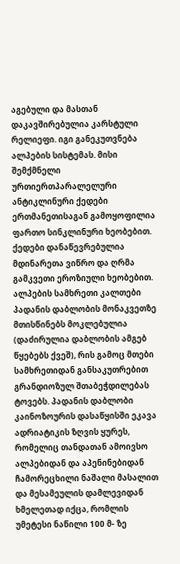აგებული და მასთან დაკავშირებულია კარსტული რელიეფი. იგი განეკუთვნება ალპების სისტემას. მისი შემქმნელი ურთიერთპარალელური ანტიკლინური ქედები ერთმანეთისაგან გამოყოფილია ფართო სინკლინური ხეობებით. ქედები დანაწევრებულია მდინარეთა ვიწრო და ღრმა გამკვეთი ეროზიული ხეობებით.
ალპების სამხრეთი კალთები პადანის დაბლობის მონაკვეთზე მთისწინებს მოკლებულია (დაძირულია დაბლობის ამგებ წყებებს ქვეშ), რის გამოც მთები სამხრეთიდან განსაკუთრებით გრანდიოზულ შთაბეჭდილებას ტოვებს. პადანის დაბლობი კაინოზოურის დასაწყისში ეკავა ადრიატიკის ზღვის ყურეს, რომელიც თანდათან ამოივსო ალპებიდან და აპენინებიდან ჩამორეცხილი ნაშალი მასალით და მესამეულის დამლევიდან ხმელეთად იქცა, რომლის უმეტესი ნაწილი 100 მ- ზე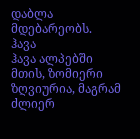დაბლა მდებარეობს.
ჰავა
ჰავა ალპებში მთის, ზომიერი ზღვიურია, მაგრამ ძლიერ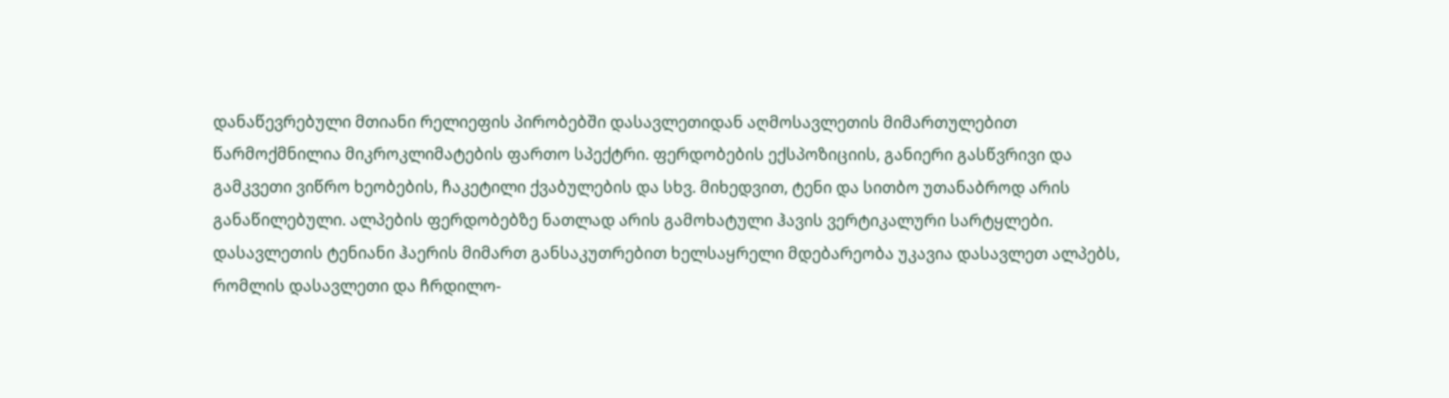დანაწევრებული მთიანი რელიეფის პირობებში დასავლეთიდან აღმოსავლეთის მიმართულებით წარმოქმნილია მიკროკლიმატების ფართო სპექტრი. ფერდობების ექსპოზიციის, განიერი გასწვრივი და გამკვეთი ვიწრო ხეობების, ჩაკეტილი ქვაბულების და სხვ. მიხედვით, ტენი და სითბო უთანაბროდ არის განაწილებული. ალპების ფერდობებზე ნათლად არის გამოხატული ჰავის ვერტიკალური სარტყლები.
დასავლეთის ტენიანი ჰაერის მიმართ განსაკუთრებით ხელსაყრელი მდებარეობა უკავია დასავლეთ ალპებს, რომლის დასავლეთი და ჩრდილო-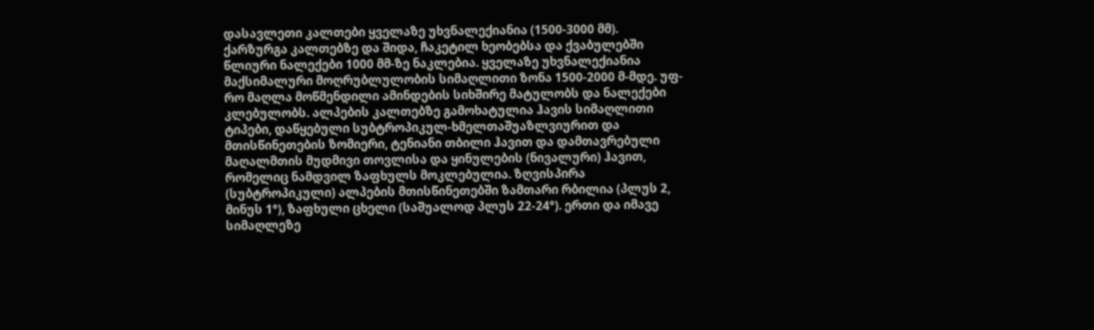დასავლეთი კალთები ყველაზე უხვნალექიანია (1500-3000 მმ). ქარზურგა კალთებზე და შიდა, ჩაკეტილ ხეობებსა და ქვაბულებში წლიური ნალექები 1000 მმ-ზე ნაკლებია. ყველაზე უხვნალექიანია მაქსიმალური მოღრუბლულობის სიმაღლითი ზონა 1500-2000 მ-მდე. უფ- რო მაღლა მოწმენდილი ამინდების სიხშირე მატულობს და ნალექები კლებულობს. ალპების კალთებზე გამოხატულია ჰავის სიმაღლითი ტიპები, დაწყებული სუბტროპიკულ-ხმელთაშუაზლვიურით და მთისწინეთების ზომიერი, ტენიანი თბილი ჰავით და დამთავრებული მაღალმთის მუდმივი თოვლისა და ყინულების (ნივალური) ჰავით, რომელიც ნამდვილ ზაფხულს მოკლებულია. ზღვისპირა (სუბტროპიკული) ალპების მთისწინეთებში ზამთარი რბილია (პლუს 2, მინუს 1°), ზაფხული ცხელი (საშუალოდ პლუს 22-24°). ერთი და იმავე სიმაღლეზე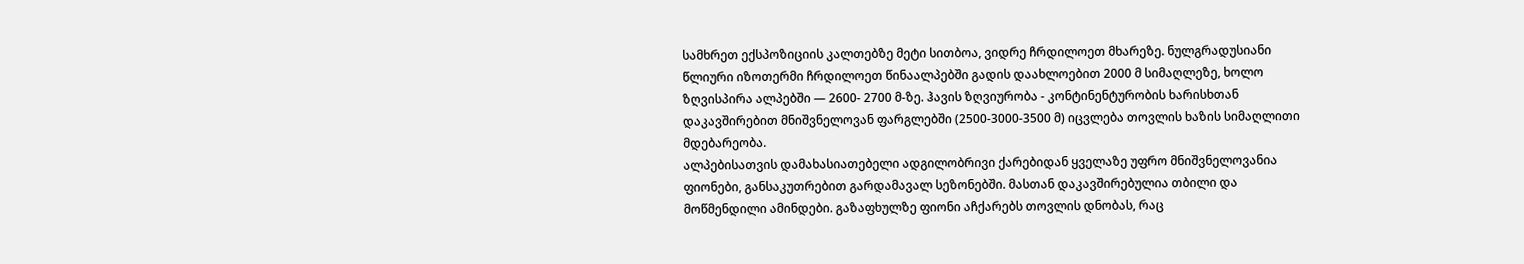სამხრეთ ექსპოზიციის კალთებზე მეტი სითბოა, ვიდრე ჩრდილოეთ მხარეზე. ნულგრადუსიანი წლიური იზოთერმი ჩრდილოეთ წინაალპებში გადის დაახლოებით 2000 მ სიმაღლეზე, ხოლო ზღვისპირა ალპებში — 2600- 2700 მ-ზე. ჰავის ზღვიურობა - კონტინენტურობის ხარისხთან დაკავშირებით მნიშვნელოვან ფარგლებში (2500-3000-3500 მ) იცვლება თოვლის ხაზის სიმაღლითი მდებარეობა.
ალპებისათვის დამახასიათებელი ადგილობრივი ქარებიდან ყველაზე უფრო მნიშვნელოვანია ფიონები, განსაკუთრებით გარდამავალ სეზონებში. მასთან დაკავშირებულია თბილი და მოწმენდილი ამინდები. გაზაფხულზე ფიონი აჩქარებს თოვლის დნობას, რაც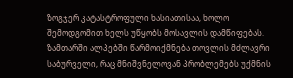ზოგჯერ კატასტროფული ხასიათისაა, ხოლო შემოდგომით ხელს უწყობს მოსავლის დამწიფებას.
ზამთარში ალპებში წარმოიქმნება თოვლის მძლავრი საბურველი, რაც მნიშვნელოვან პრობლემებს უქმნის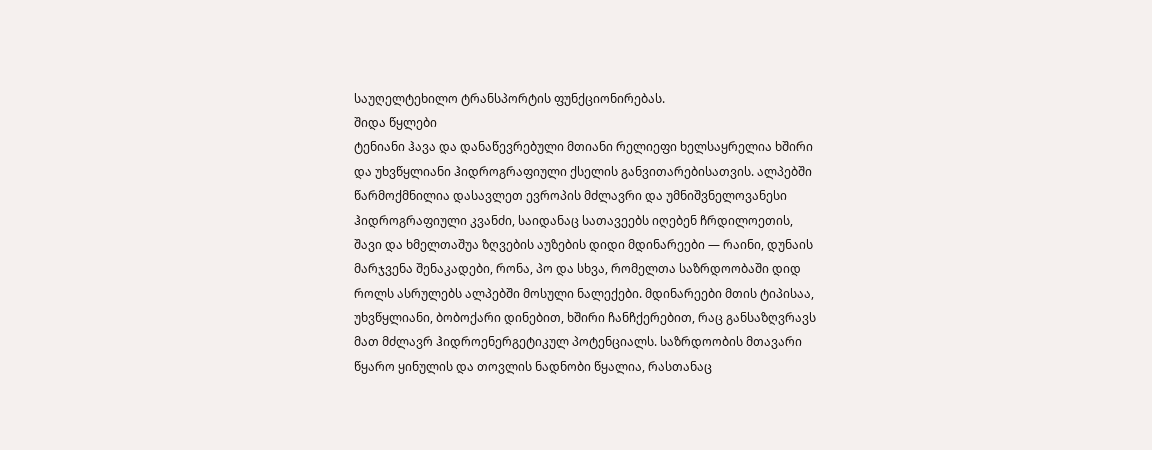საუღელტეხილო ტრანსპორტის ფუნქციონირებას.
შიდა წყლები
ტენიანი ჰავა და დანაწევრებული მთიანი რელიეფი ხელსაყრელია ხშირი და უხვწყლიანი ჰიდროგრაფიული ქსელის განვითარებისათვის. ალპებში წარმოქმნილია დასავლეთ ევროპის მძლავრი და უმნიშვნელოვანესი ჰიდროგრაფიული კვანძი, საიდანაც სათავეებს იღებენ ჩრდილოეთის, შავი და ხმელთაშუა ზღვების აუზების დიდი მდინარეები — რაინი, დუნაის მარჯვენა შენაკადები, რონა, პო და სხვა, რომელთა საზრდოობაში დიდ როლს ასრულებს ალპებში მოსული ნალექები. მდინარეები მთის ტიპისაა, უხვწყლიანი, ბობოქარი დინებით, ხშირი ჩანჩქერებით, რაც განსაზღვრავს მათ მძლავრ ჰიდროენერგეტიკულ პოტენციალს. საზრდოობის მთავარი წყარო ყინულის და თოვლის ნადნობი წყალია, რასთანაც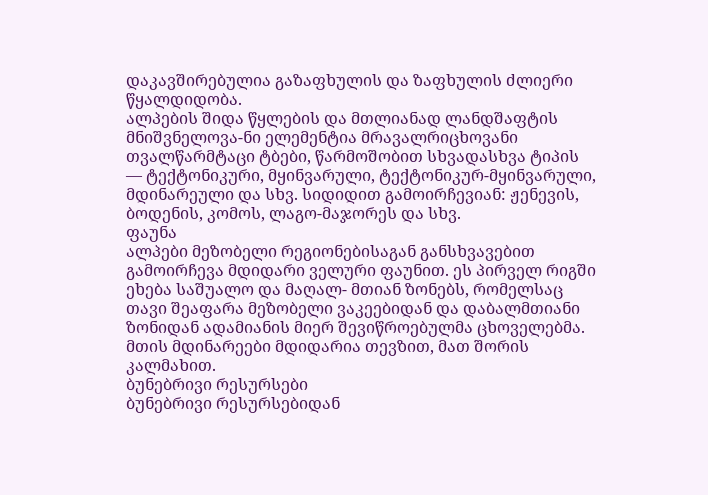დაკავშირებულია გაზაფხულის და ზაფხულის ძლიერი წყალდიდობა.
ალპების შიდა წყლების და მთლიანად ლანდშაფტის მნიშვნელოვა-ნი ელემენტია მრავალრიცხოვანი თვალწარმტაცი ტბები, წარმოშობით სხვადასხვა ტიპის — ტექტონიკური, მყინვარული, ტექტონიკურ-მყინვარული, მდინარეული და სხვ. სიდიდით გამოირჩევიან: ჟენევის, ბოდენის, კომოს, ლაგო-მაჯორეს და სხვ.
ფაუნა
ალპები მეზობელი რეგიონებისაგან განსხვავებით გამოირჩევა მდიდარი ველური ფაუნით. ეს პირველ რიგში ეხება საშუალო და მაღალ- მთიან ზონებს, რომელსაც თავი შეაფარა მეზობელი ვაკეებიდან და დაბალმთიანი ზონიდან ადამიანის მიერ შევიწროებულმა ცხოველებმა.
მთის მდინარეები მდიდარია თევზით, მათ შორის კალმახით.
ბუნებრივი რესურსები
ბუნებრივი რესურსებიდან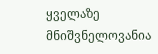ყველაზე მნიშვნელოვანია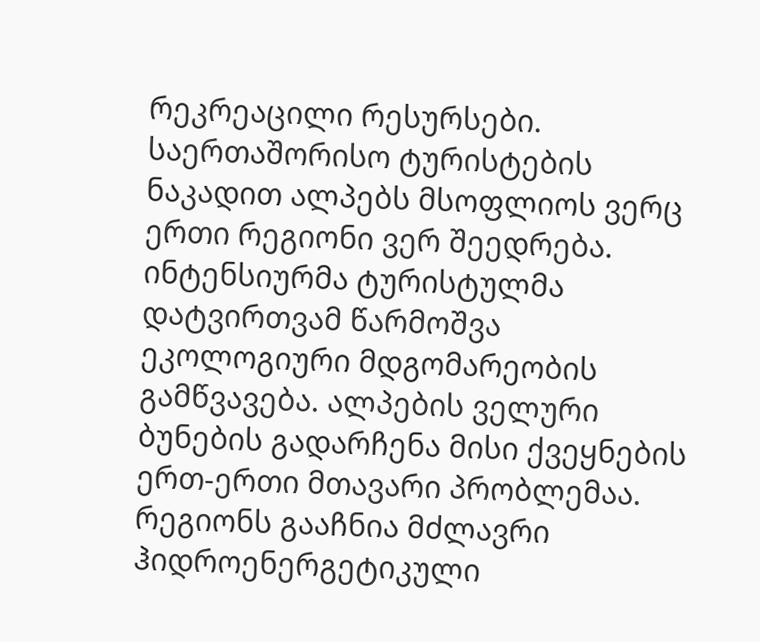რეკრეაცილი რესურსები. საერთაშორისო ტურისტების ნაკადით ალპებს მსოფლიოს ვერც ერთი რეგიონი ვერ შეედრება. ინტენსიურმა ტურისტულმა დატვირთვამ წარმოშვა ეკოლოგიური მდგომარეობის გამწვავება. ალპების ველური ბუნების გადარჩენა მისი ქვეყნების ერთ-ერთი მთავარი პრობლემაა.
რეგიონს გააჩნია მძლავრი ჰიდროენერგეტიკული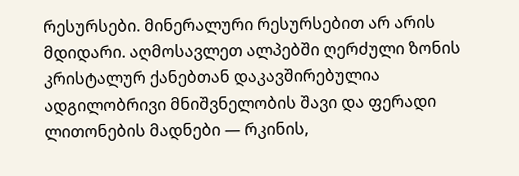რესურსები. მინერალური რესურსებით არ არის მდიდარი. აღმოსავლეთ ალპებში ღერძული ზონის კრისტალურ ქანებთან დაკავშირებულია ადგილობრივი მნიშვნელობის შავი და ფერადი ლითონების მადნები — რკინის,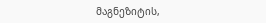მაგნეზიტის,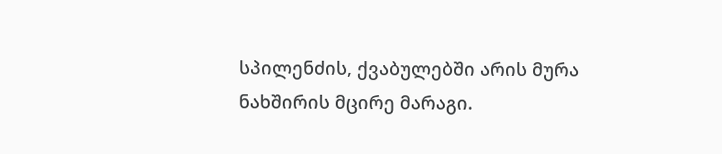სპილენძის, ქვაბულებში არის მურა ნახშირის მცირე მარაგი.